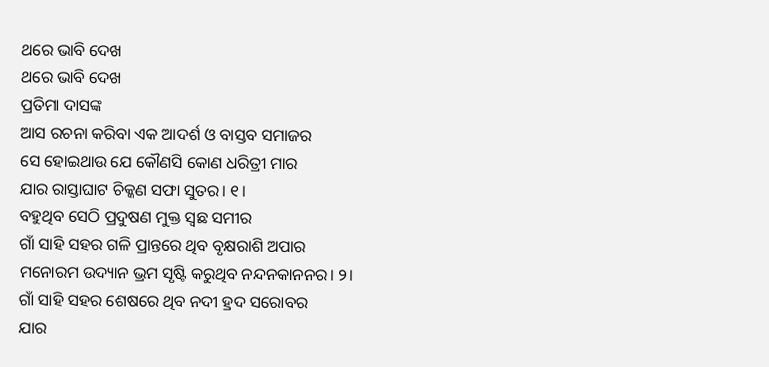ଥରେ ଭାବି ଦେଖ
ଥରେ ଭାବି ଦେଖ
ପ୍ରତିମା ଦାସଙ୍କ
ଆସ ରଚନା କରିବା ଏକ ଆଦର୍ଶ ଓ ବାସ୍ତବ ସମାଜର
ସେ ହୋଇଥାଉ ଯେ କୌଣସି କୋଣ ଧରିତ୍ରୀ ମାର
ଯାର ରାସ୍ତାଘାଟ ଚିକ୍କଣ ସଫା ସୁତର। ୧।
ବହୁଥିବ ସେଠି ପ୍ରଦୁଷଣ ମୁକ୍ତ ସ୍ବଛ ସମୀର
ଗାଁ ସାହି ସହର ଗଳି ପ୍ରାନ୍ତରେ ଥିବ ବୃକ୍ଷରାଶି ଅପାର
ମନୋରମ ଉଦ୍ୟାନ ଭ୍ରମ ସୃଷ୍ଟି କରୁଥିବ ନନ୍ଦନକାନନର। ୨।
ଗାଁ ସାହି ସହର ଶେଷରେ ଥିବ ନଦୀ ହ୍ରଦ ସରୋବର
ଯାର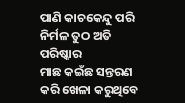ପାଣି କାଚକେନ୍ଦୁ ପରି ନିର୍ମଳ ତୁଠ ଅତି ପରିଷ୍କାର
ମାଛ କଇଁଛ ସନ୍ତରଣ କରି ଖେଳା କରୁଥିବେ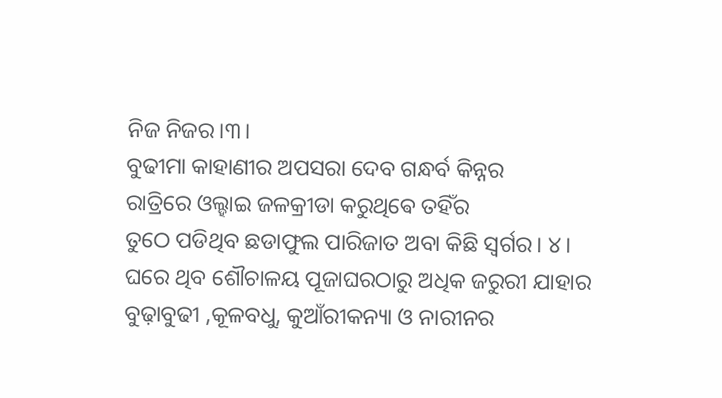ନିଜ ନିଜର।୩।
ବୁଢୀମା କାହାଣୀର ଅପସରା ଦେବ ଗନ୍ଧର୍ବ କିନ୍ନର
ରାତ୍ରିରେ ଓଲ୍ହାଇ ଜଳକ୍ରୀଡା କରୁଥିଵେ ତହିଁର
ତୁଠେ ପଡିଥିବ ଛଡାଫୁଲ ପାରିଜାତ ଅବା କିଛି ସ୍ବର୍ଗର। ୪।
ଘରେ ଥିବ ଶୌଚାଳୟ ପୂଜାଘରଠାରୁ ଅଧିକ ଜରୁରୀ ଯାହାର
ବୁଢ଼ାବୁଢୀ ,କୂଳବଧୁ, କୁଆଁରୀକନ୍ୟା ଓ ନାରୀନର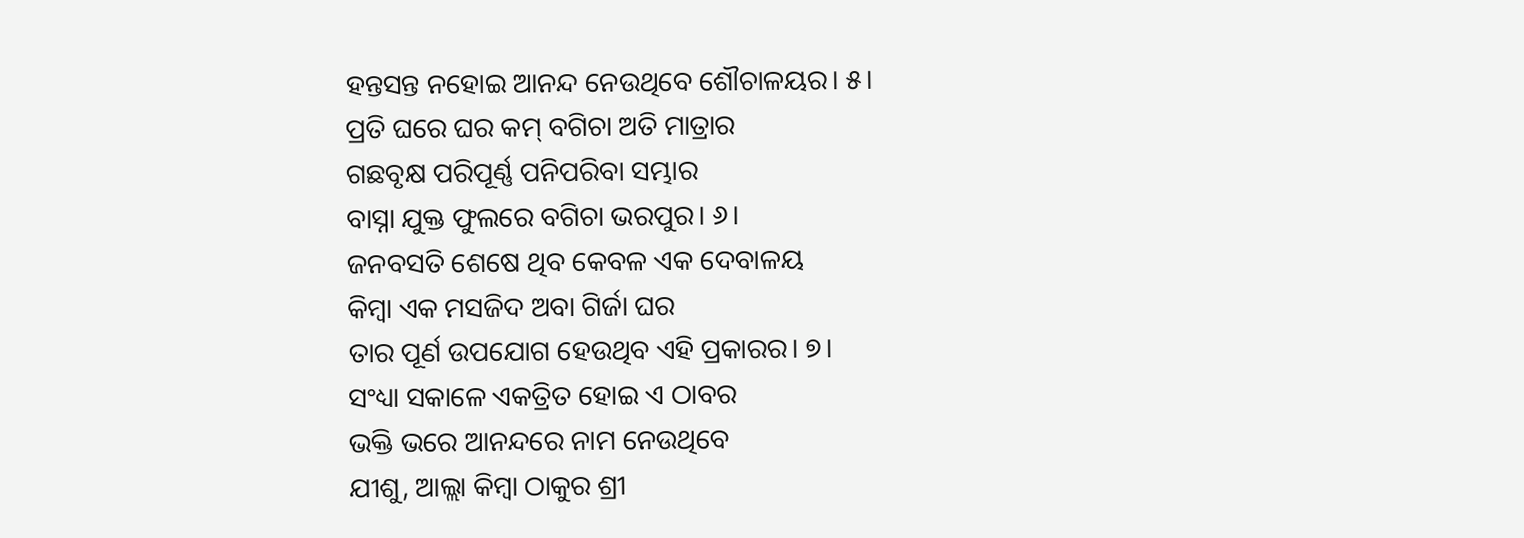ହନ୍ତସନ୍ତ ନହୋଇ ଆନନ୍ଦ ନେଉଥିବେ ଶୌଚାଳୟର। ୫।
ପ୍ରତି ଘରେ ଘର କମ୍ ବଗିଚା ଅତି ମାତ୍ରାର
ଗଛବୃକ୍ଷ ପରିପୂର୍ଣ୍ଣ ପନିପରିବା ସମ୍ଭାର
ବାସ୍ନା ଯୁକ୍ତ ଫୁଲରେ ବଗିଚା ଭରପୁର। ୬।
ଜନବସତି ଶେଷେ ଥିବ କେବଳ ଏକ ଦେବାଳୟ
କିମ୍ବା ଏକ ମସଜିଦ ଅବା ଗିର୍ଜା ଘର
ତାର ପୂର୍ଣ ଉପଯୋଗ ହେଉଥିବ ଏହି ପ୍ରକାରର। ୭।
ସଂଧ୍ୟା ସକାଳେ ଏକତ୍ରିତ ହୋଇ ଏ ଠାବର
ଭକ୍ତି ଭରେ ଆନନ୍ଦରେ ନାମ ନେଉଥିବେ
ଯୀଶୁ, ଆଲ୍ଲା କିମ୍ବା ଠାକୁର ଶ୍ରୀ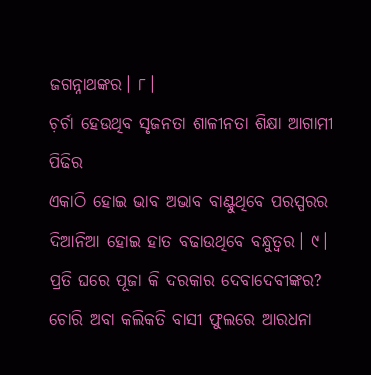ଜଗନ୍ନାଥଙ୍କର। ୮।
ଚ଼ର୍ଚା ହେଉଥିବ ସୃଜନତା ଶାଳୀନତା ଶିକ୍ଷା ଆଗାମୀ ପିଢିର
ଏକାଠି ହୋଇ ଭାବ ଅଭାବ ବାଣ୍ଟୁଥିବେ ପରସ୍ପରର
ଦିଆନିଆ ହୋଇ ହାତ ବଢାଉଥିବେ ବନ୍ଧୁତ୍ବର। ୯।
ପ୍ରତି ଘରେ ପୂଜା କି ଦରକାର ଦେବାଦେବୀଙ୍କର?
ଚୋରି ଅବା କଲିକତି ବାସୀ ଫୁଲରେ ଆରଧନା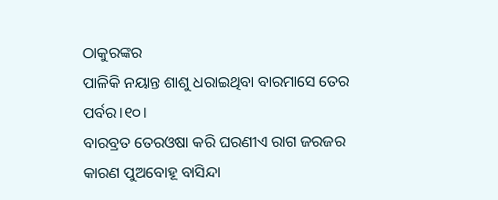ଠାକୁରଙ୍କର
ପାଳିକି ନୟାନ୍ତ ଶାଶୁ ଧରାଇଥିବା ବାରମାସେ ତେର ପର୍ବର।୧୦।
ବାରବ୍ରତ ତେରଓଷା କରି ଘରଣୀଏ ରାଗ ଜରଜର
କାରଣ ପୁଅବୋହୂ ବାସିନ୍ଦା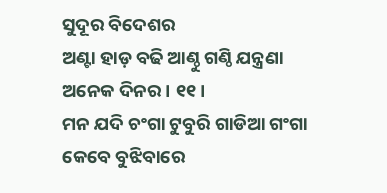ସୁଦୂର ବିଦେଶର
ଅଣ୍ଟା ହାଡ଼ ବଢି ଆଣ୍ଠୁ ଗଣ୍ଠି ଯନ୍ତ୍ରଣା ଅନେକ ଦିନର। ୧୧।
ମନ ଯଦି ଚଂଗା ଟୁବୁରି ଗାଡିଆ ଗଂଗା
କେବେ ବୁଝିବାରେ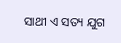ସାଥୀ ଏ ସତ୍ୟ ଯୁଗ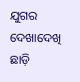ଯୁଗର
ଦେଖାଦେଖି ଛାଡ଼ି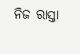ନିଜ ରାସ୍ତା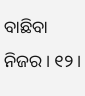ବାଛିବା ନିଜର। ୧୨।